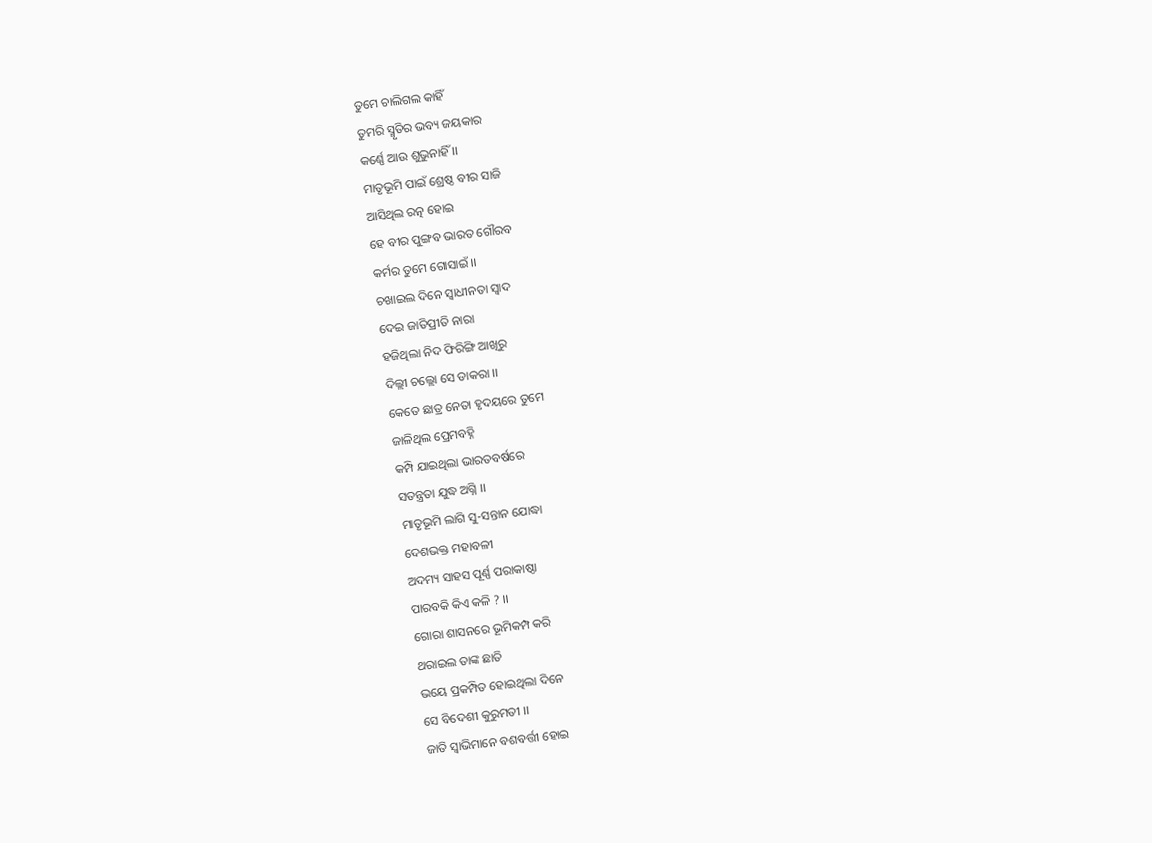ତୁମେ ଚାଲିଗଲ କାହିଁ
ତୁମରି ସ୍ମୃତିର ଭବ୍ୟ ଜୟକାର
କର୍ଣ୍ଣେ ଆଉ ଶୁଭୁନାହିଁ ।।
ମାତୃଭୂମି ପାଇଁ ଶ୍ରେଷ୍ଠ ବୀର ସାଜି
ଆସିଥିଲ ରତ୍ନ ହୋଇ
ହେ ବୀର ପୁଙ୍ଗବ ଭାରତ ଗୌରବ
କର୍ମର ତୁମେ ଗୋସାଇଁ ।।
ଚଖାଇଲ ଦିନେ ସ୍ୱାଧୀନତା ସ୍ୱାଦ
ଦେଇ ଜାତିପ୍ରୀତି ନାରା
ହଜିଥିଲା ନିଦ ଫିରିଙ୍ଗି ଆଖିରୁ
ଦିଲ୍ଲୀ ଚଲ୍ଲୋ ସେ ଡାକରା ।।
କେତେ ଛାତ୍ର ନେତା ହୃଦୟରେ ତୁମେ
ଜାଳିଥିଲ ପ୍ରେମବହ୍ନି
କମ୍ପି ଯାଇଥିଲା ଭାରତବର୍ଷରେ
ସତନ୍ତ୍ରତା ଯୁଦ୍ଧ ଅଗ୍ନି ।।
ମାତୃଭୂମି ଲାଗି ସୁ-ସନ୍ତାନ ଯୋଦ୍ଧା
ଦେଶଭକ୍ତ ମହାବଳୀ
ଅଦମ୍ୟ ସାହସ ପୂର୍ଣ୍ଣ ପରାକାଷ୍ଠା
ପାରବକି କିଏ କଳି ? ।।
ଗୋରା ଶାସନରେ ଭୂମିକମ୍ପ କରି
ଥରାଇଲ ତାଙ୍କ ଛାତି
ଭୟେ ପ୍ରକମ୍ପିତ ହୋଇଥିଲା ଦିନେ
ସେ ବିଦେଶୀ କୁରୁମତୀ ।।
ଜାତି ସ୍ୱାଭିମାନେ ବଶବର୍ତ୍ତୀ ହୋଇ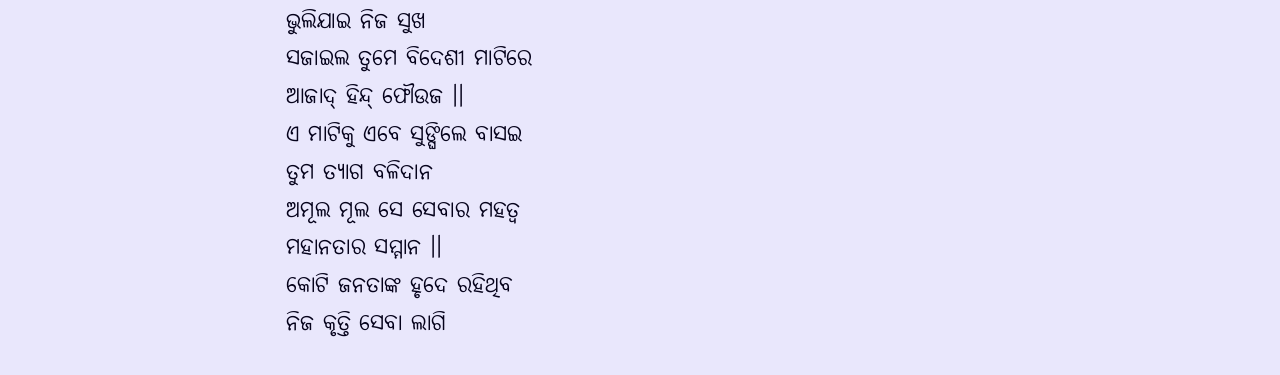ଭୁଲିଯାଇ ନିଜ ସୁଖ
ସଜାଇଲ ତୁମେ ବିଦେଶୀ ମାଟିରେ
ଆଜାଦ୍ ହିନ୍ଦ୍ ଫୌଉଜ ।।
ଏ ମାଟିକୁ ଏବେ ସୁଙ୍ଘିଲେ ବାସଇ
ତୁମ ତ୍ୟାଗ ବଳିଦାନ
ଅମୂଲ ମୂଲ ସେ ସେବାର ମହତ୍ୱ
ମହାନତାର ସମ୍ମାନ ।।
କୋଟି ଜନତାଙ୍କ ହୃଦେ ରହିଥିବ
ନିଜ କୃତ୍ତି ସେବା ଲାଗି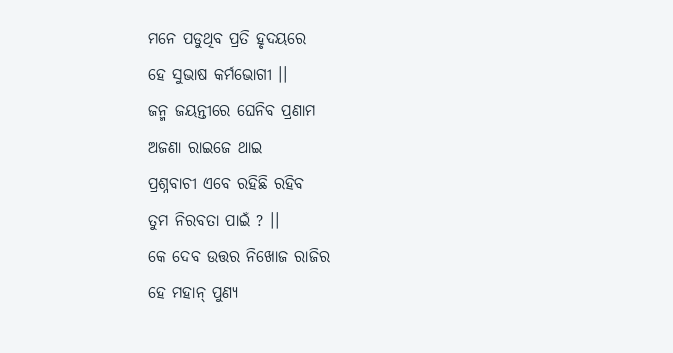ମନେ ପଡୁଥିବ ପ୍ରତି ହୃଦୟରେ
ହେ ସୁଭାଷ କର୍ମଭୋଗୀ ।।
ଜନ୍ମ ଜୟନ୍ତୀରେ ଘେନିବ ପ୍ରଣାମ
ଅଜଣା ରାଇଜେ ଥାଇ
ପ୍ରଶ୍ନବାଚୀ ଏବେ ରହିଛି ରହିବ
ତୁମ ନିରବତା ପାଇଁ ? ।।
କେ ଦେବ ଉତ୍ତର ନିଖୋଜ ରାଜିର
ହେ ମହାନ୍ ପୁଣ୍ୟ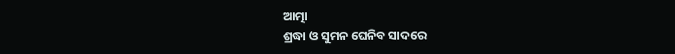ଆତ୍ମା
ଶ୍ରଦ୍ଧା ଓ ସୁମନ ଘେନିବ ସାଦରେ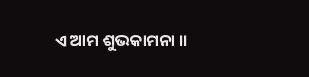ଏ ଆମ ଶୁଭକାମନା ।।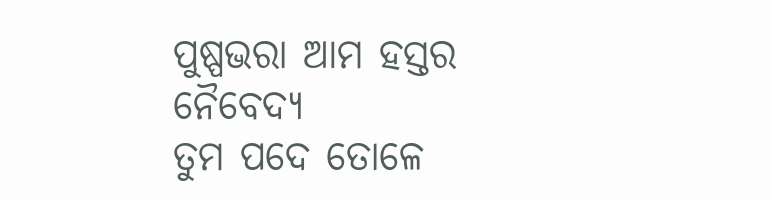ପୁଷ୍ପଭରା ଆମ ହସ୍ତର ନୈବେଦ୍ୟ
ତୁମ ପଦେ ତୋଳେ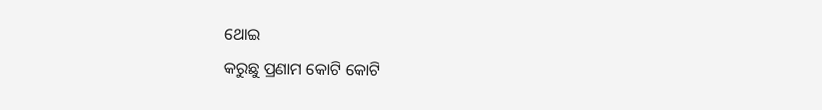ଥୋଇ
କରୁଛୁ ପ୍ରଣାମ କୋଟି କୋଟି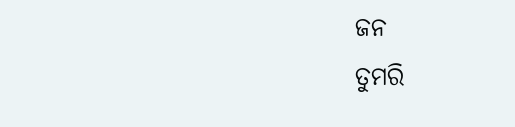ଜନ
ତୁମରି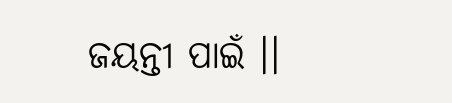ଜୟନ୍ତୀ ପାଇଁ ।।